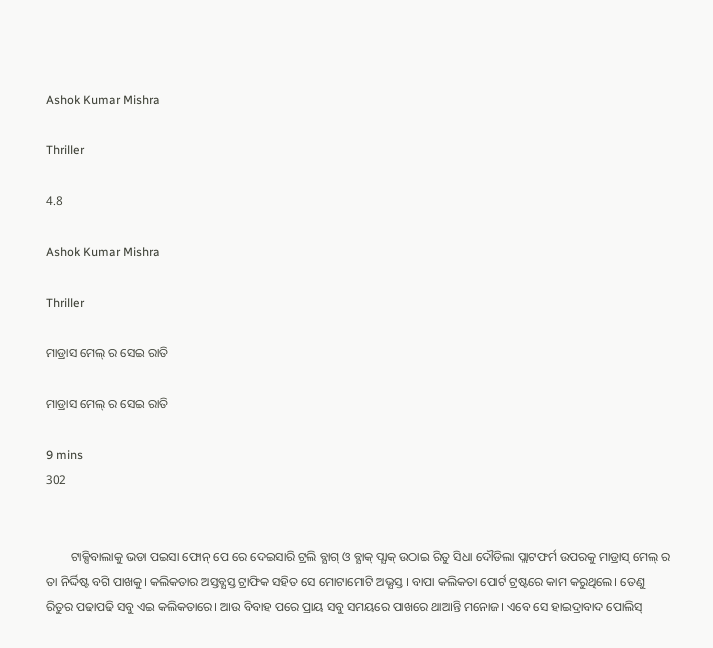Ashok Kumar Mishra

Thriller

4.8

Ashok Kumar Mishra

Thriller

ମାଡ୍ରାସ ମେଲ୍ ର ସେଇ ରାତି

ମାଡ୍ରାସ ମେଲ୍ ର ସେଇ ରାତି

9 mins
302


        ଟାକ୍ସିବାଲାକୁ ଭଡା ପଇସା ଫୋନ୍ ପେ ରେ ଦେଇସାରି ଟ୍ରଲି ବ୍ଯାଗ୍ ଓ ବ୍ଯାକ୍ ପ୍ଯାକ୍ ଉଠାଇ ରିତୁ ସିଧା ଦୌଡିଲା ପ୍ଲାଟଫର୍ମ ଉପରକୁ ମାଡ୍ରାସ୍ ମେଲ୍ ର ତା ନିର୍ଦ୍ଦିଷ୍ଟ ବଗି ପାଖକୁ। କଲିକତାର ଅସ୍ତବ୍ଯସ୍ତ ଟ୍ରାଫିକ ସହିତ ସେ ମୋଟାମୋଟି ଅଭ୍ଯସ୍ତ । ବାପା କଲିକତା ପୋର୍ଟ ଟ୍ରଷ୍ଟରେ କାମ କରୁଥିଲେ। ତେଣୁ ରିତୁର ପଢାପଢି ସବୁ ଏଇ କଲିକତାରେ। ଆଉ ବିବାହ ପରେ ପ୍ରାୟ ସବୁ ସମୟରେ ପାଖରେ ଥାଆନ୍ତି ମନୋଜ। ଏବେ ସେ ହାଇଦ୍ରାବାଦ ପୋଲିସ୍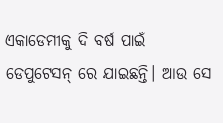ଏକାଡେମୀକୁ ଦି ବର୍ଷ ପାଇଁ ଡେପୁଟେସନ୍ ରେ ଯାଇଛନ୍ତି। ଆଉ ସେ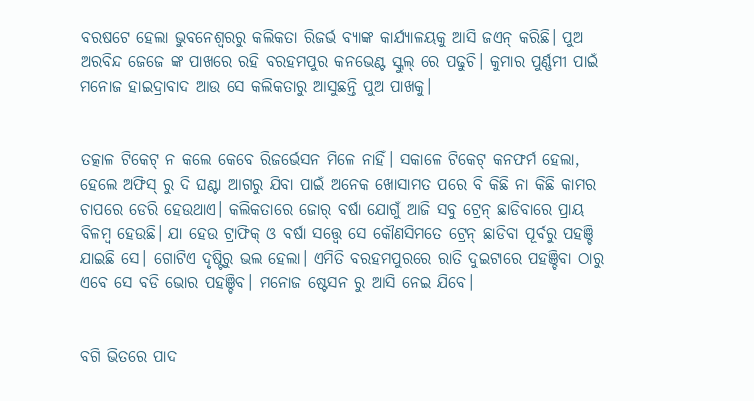ବରଷଟେ ହେଲା ଭୁବନେଶ୍ବରରୁ କଲିକତା ରିଜର୍ଭ ବ୍ଯାଙ୍କ କାର୍ଯ୍ଯାଳୟକୁ ଆସି ଜଏନ୍ କରିଛି। ପୁଅ ଅରବିନ୍ଦ ଜେଜେ ଙ୍କ ପାଖରେ ରହି ବରହମପୁର କନଭେଣ୍ଟ ସ୍କୁଲ୍ ରେ ପଢୁଚି। କୁମାର ପୁର୍ଣ୍ଣମୀ ପାଇଁ ମନୋଜ ହାଇଦ୍ରାବାଦ ଆଉ ସେ କଲିକତାରୁ ଆସୁଛନ୍ତି ପୁଅ ପାଖକୁ।


ତତ୍କାଳ ଟିକେଟ୍ ନ କଲେ କେବେ ରିଜର୍ଭେସନ ମିଳେ ନାହିଁ। ସକାଳେ ଟିକେଟ୍ କନଫର୍ମ ହେଲା, ହେଲେ ଅଫିସ୍ ରୁ ଦି ଘଣ୍ଟା ଆଗରୁ ଯିବା ପାଇଁ ଅନେକ ଖୋସାମତ ପରେ ବି କିଛି ନା କିଛି କାମର ଚାପରେ ଡେରି ହେଉଥାଏ। କଲିକତାରେ ଜୋର୍ ବର୍ଷା ଯୋଗୁଁ ଆଜି ସବୁ ଟ୍ରେନ୍ ଛାଡିବାରେ ପ୍ରାୟ ବିଳମ୍ବ ହେଉଛି। ଯା ହେଉ ଟ୍ରାଫିକ୍ ଓ ବର୍ଷା ସତ୍ତ୍ବେ ସେ କୌଣସିମତେ ଟ୍ରେନ୍ ଛାଡିବା ପୂର୍ବରୁ ପହଞ୍ଚି ଯାଇଛି ସେ। ଗୋଟିଏ ଦୃଷ୍ଟିରୁ ଭଲ ହେଲା। ଏମିତି ବରହମପୁରରେ ରାତି ଦୁଇଟାରେ ପହଞ୍ଚିବା ଠାରୁ ଏବେ ସେ ବଡି ଭୋର ପହଞ୍ଚିବ। ମନୋଜ ଷ୍ଟେସନ ରୁ ଆସି ନେଇ ଯିବେ।


ବଗି ଭିତରେ ପାଦ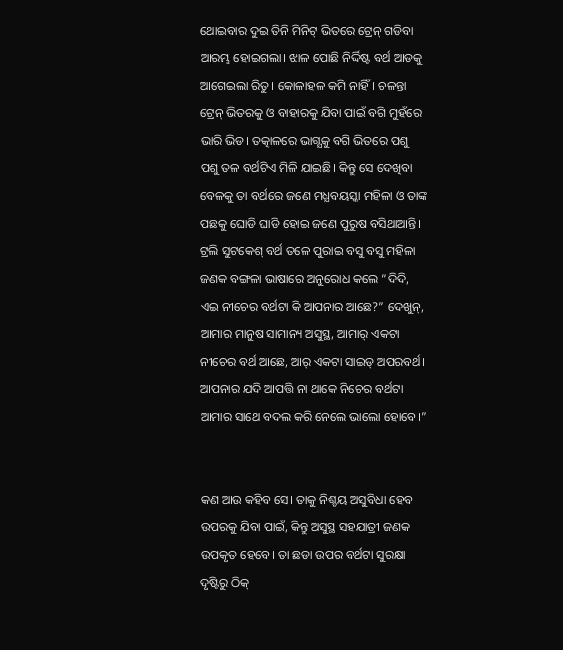ଥୋଇବାର ଦୁଇ ତିନି ମିନିଟ୍ ଭିତରେ ଟ୍ରେନ୍ ଗଡିବା ଆରମ୍ଭ ହୋଇଗଲା। ଝାଳ ପୋଛି ନିର୍ଦ୍ଦିଷ୍ଟ ବର୍ଥ ଆଡକୁ ଆଗେଇଲା ରିତୁ। କୋଳାହଳ କମି ନାହିଁ। ଚଳନ୍ତା ଟ୍ରେନ୍ ଭିତରକୁ ଓ ବାହାରକୁ ଯିବା ପାଇଁ ବଗି ମୁହଁରେ ଭାରି ଭିଡ। ତତ୍କାଳରେ ଭାଗ୍ଯକୁ ବଗି ଭିତରେ ପଶୁ ପଶୁ ତଳ ବର୍ଥଟିଏ ମିଳି ଯାଇଛି। କିନ୍ତୁ ସେ ଦେଖିବା ବେଳକୁ ତା ବର୍ଥରେ ଜଣେ ମଧ୍ଯବୟସ୍କା ମହିଳା ଓ ତାଙ୍କ ପଛକୁ ଘୋଡି ଘାଡି ହୋଇ ଜଣେ ପୁରୁଷ ବସିଥାଆନ୍ତି। ଟ୍ରଲି ସୁଟକେଶ୍ ବର୍ଥ ତଳେ ପୁରାଇ ବସୁ ବସୁ ମହିଳା ଜଣକ ବଙ୍ଗଳା ଭାଷାରେ ଅନୁରୋଧ କଲେ “ଦିଦି, ଏଇ ନୀଚେର ବର୍ଥଟା କି ଆପନାର ଆଛେ?” ଦେଖୁନ୍, ଆମାର ମାନୁଷ ସାମାନ୍ୟ ଅସୁସ୍ଥ, ଆମାର୍ ଏକଟା ନୀଚେର ବର୍ଥ ଆଛେ, ଆର୍ ଏକଟା ସାଇଡ୍ ଅପରବର୍ଥ। ଆପନାର ଯଦି ଆପତ୍ତି ନା ଥାକେ ନିଚେର ବର୍ଥଟା ଆମାର ସାଥେ ବଦଲ କରି ନେଲେ ଭାଲୋ ହୋବେ।”


କଣ ଆଉ କହିବ ସେ। ତାକୁ ନିଶ୍ଚୟ ଅସୁବିଧା ହେବ ଉପରକୁ ଯିବା ପାଇଁ, କିନ୍ତୁ ଅସୁସ୍ଥ ସହଯାତ୍ରୀ ଜଣକ ଉପକୃତ ହେବେ। ତା ଛଡା ଉପର ବର୍ଥଟା ସୁରକ୍ଷା ଦୃଷ୍ଟିରୁ ଠିକ୍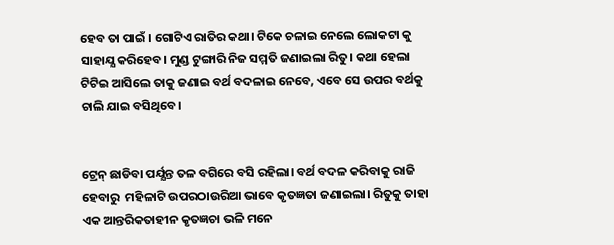ହେବ ତା ପାଇଁ । ଗୋଟିଏ ରାତିର କଥା। ଟିକେ ଚଳାଇ ନେଲେ ଲୋକଟା କୁ ସାହାଯ୍ଯ କରିହେବ। ମୁଣ୍ଡ ଟୁଙ୍ଗାରି ନିଜ ସମ୍ମତି ଜଣାଇଲା ରିତୁ। କଥା ହେଲା ଟିଟିଇ ଆସିଲେ ତାକୁ ଜଣାଇ ବର୍ଥ ବଦଳାଇ ନେବେ, ଏବେ ସେ ଉପର ବର୍ଥକୁ ଚାଲି ଯାଇ ବସିଥିବେ।


ଟ୍ରେନ୍ ଛାଡିବା ପର୍ଯ୍ଯନ୍ତ ତଳ ବଗିରେ ବସି ରହିଲା। ବର୍ଥ ବଦଳ କରିବାକୁ ରାଜି ହେବାରୁ  ମହିଳାଟି ଉପରଠାଉରିଆ ଭାବେ କୃତଜ୍ଞତା ଜଣାଇଲା। ରିତୁକୁ ତାହା ଏକ ଆନ୍ତରିକତାହୀନ କୃତଜ୍ଞଚା ଭଳି ମନେ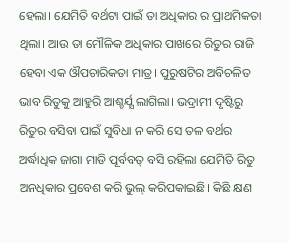ହେଲା। ଯେମିତି ବର୍ଥଟା ପାଇଁ ତା ଅଧିକାର ର ପ୍ରାଥମିକତା ଥିଲା। ଆଉ ତା ମୌଳିକ ଅଧିକାର ପାଖରେ ରିତୁର ରାଜି ହେବା ଏକ ଔପଚାରିକତା ମାତ୍ର। ପୁରୁଷଟିର ଅବିଚଳିତ ଭାବ ରିତୁକୁ ଆହୁରି ଆଶ୍ଚର୍ଯ୍ଯ ଲାଗିଲା। ଭଦ୍ରାମୀ ଦୃଷ୍ଟିରୁ ରିତୁର ବସିବା ପାଇଁ ସୁବିଧା ନ କରି ସେ ତଳ ବର୍ଥର ଅର୍ଦ୍ଧାଧିକ ଜାଗା ମାଡି ପୂର୍ବବତ୍ ବସି ରହିଲା ଯେମିତି ରିତୁ ଅନଧିକାର ପ୍ରବେଶ କରି ଭୁଲ୍ କରିପକାଇଛି। କିଛି କ୍ଷଣ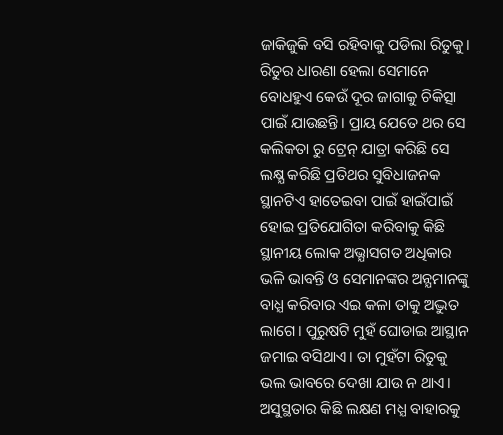ଜାକିଜୁକି ବସି ରହିବାକୁ ପଡିଲା ରିତୁକୁ। ରିତୁର ଧାରଣା ହେଲା ସେମାନେ ବୋଧହୁଏ କେଉଁ ଦୂର ଜାଗାକୁ ଚିକିତ୍ସା ପାଇଁ ଯାଉଛନ୍ତି। ପ୍ରାୟ ଯେତେ ଥର ସେ କଲିକତା ରୁ ଟ୍ରେନ୍ ଯାତ୍ରା କରିଛି ସେ ଲକ୍ଷ୍ଯ କରିଛି ପ୍ରତିଥର ସୁବିଧାଜନକ ସ୍ଥାନଟିଏ ହାତେଇବା ପାଇଁ ହାଇଁପାଇଁ ହୋଇ ପ୍ରତିଯୋଗିତା କରିବାକୁ କିଛି ସ୍ଥାନୀୟ ଲୋକ ଅଭ୍ଯାସଗତ ଅଧିକାର ଭଳି ଭାବନ୍ତି ଓ ସେମାନଙ୍କର ଅନ୍ଯମାନଙ୍କୁ ବାଧ୍ଯ କରିବାର ଏଇ କଳା ତାକୁ ଅଦ୍ଭୁତ ଲାଗେ। ପୁରୁଷଟି ମୁହଁ ଘୋଡାଇ ଆସ୍ଥାନ ଜମାଇ ବସିଥାଏ। ତା ମୁହଁଟା ରିତୁକୁ ଭଲ ଭାବରେ ଦେଖା ଯାଉ ନ ଥାଏ। ଅସୁସ୍ଥତାର କିଛି ଲକ୍ଷଣ ମଧ୍ଯ ବାହାରକୁ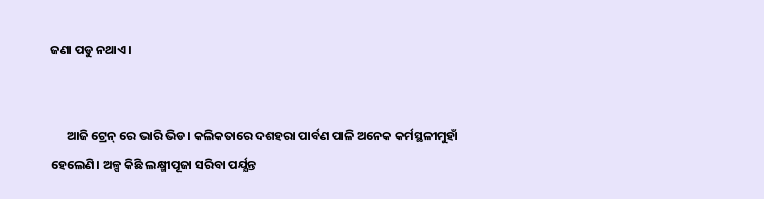ଜଣା ପଡୁ ନଥାଏ।


      ଆଜି ଟ୍ରେନ୍ ରେ ଭାରି ଭିଡ। କଲିକତାରେ ଦଶହରା ପାର୍ବଣ ପାଳି ଅନେକ କର୍ମସ୍ଥଳୀମୁହାଁ ହେଲେଣି। ଅଳ୍ପ କିଛି ଲକ୍ଷ୍ମୀପୂଜା ସରିବା ପର୍ଯ୍ଯନ୍ତ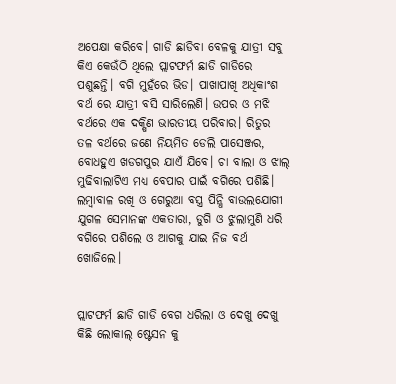ଅପେକ୍ଷା କରିବେ। ଗାଡି ଛାଡିବା ବେଳକୁ ଯାତ୍ରୀ ସବୁ କିଏ କେଉଁଠି ଥିଲେ ପ୍ଲାଟଫର୍ମ ଛାଡି ଗାଡିରେ ପଶୁଛନ୍ତି। ବଗି ମୁହଁରେ ଭିଡ। ପାଖାପାଖି ଅଧିକାଂଶ ବର୍ଥ ରେ ଯାତ୍ରୀ ବସି ସାରିଲେଣି। ଉପର ଓ ମଝି ବର୍ଥରେ ଏକ ଦକ୍ଷିଣ ଭାରତୀୟ ପରିବାର। ରିତୁର ତଳ ବର୍ଥରେ ଜଣେ ନିୟମିତ ଡେଲି ପାସେଞ୍ଜର, ବୋଧହୁଏ ଖଡଗପୁର ଯାଏଁ ଯିବେ। ଚା ବାଲା ଓ ଝାଲ୍ ମୁଢିବାଲାଟିଏ ମଧ୍ଯ ବେପାର ପାଇଁ ବଗିରେ ପଶିଛି। ଲମ୍ବାବାଳ ରଖି ଓ ଗେରୁଆ ବସ୍ତ୍ର ପିନ୍ଧି ବାଉଲଯୋଗୀ ଯୁଗଳ ସେମାନଙ୍କ ଏକତାରା, ଡୁଗି ଓ ଝୁଲାମୁଣି ଧରି ବଗିରେ ପଶିଲେ ଓ ଆଗକୁ ଯାଇ ନିଜ ବର୍ଥ ଖୋଜିଲେ।


ପ୍ଲାଟଫର୍ମ ଛାଡି ଗାଡି ବେଗ ଧରିଲା ଓ ଦେଖୁ ଦେଖୁ କିଛି ଲୋକାଲ୍ ଷ୍ଟେସନ କୁ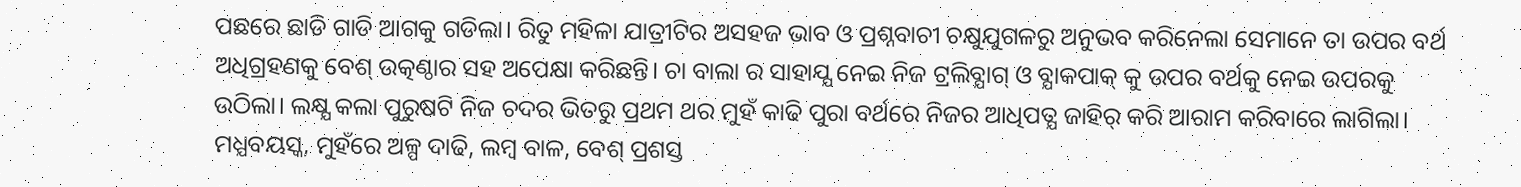ପଛରେ ଛାଡି ଗାଡି ଆଗକୁ ଗଡିଲା। ରିତୁ ମହିଳା ଯାତ୍ରୀଟିର ଅସହଜ ଭାବ ଓ ପ୍ରଶ୍ନବାଚୀ ଚକ୍ଷୁଯୁଗଳରୁ ଅନୁଭବ କରିନେଲା ସେମାନେ ତା ଉପର ବର୍ଥ ଅଧିଗ୍ରହଣକୁ ବେଶ୍ ଉତ୍କଣ୍ଠାର ସହ ଅପେକ୍ଷା କରିଛନ୍ତି। ଚା ବାଲା ର ସାହାଯ୍ଯ ନେଇ ନିଜ ଟ୍ରଲିବ୍ଯାଗ୍ ଓ ବ୍ଯାକପାକ୍ କୁ ଉପର ବର୍ଥକୁ ନେଇ ଉପରକୁ ଉଠିଲା। ଲକ୍ଷ୍ଯ କଲା ପୁରୁଷଟି ନିଜ ଚଦର ଭିତରୁ ପ୍ରଥମ ଥର ମୁହଁ କାଢି ପୁରା ବର୍ଥରେ ନିଜର ଆଧିପତ୍ଯ ଜାହିର୍ କରି ଆରାମ କରିବାରେ ଲାଗିଲା। ମଧ୍ଯବୟସ୍କ, ମୁହଁରେ ଅଳ୍ପ ଦାଢି, ଲମ୍ବ ବାଳ, ବେଶ୍ ପ୍ରଶସ୍ତ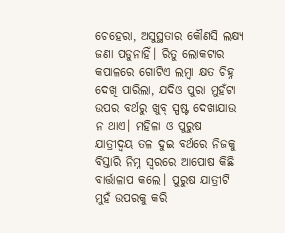ଚେହେରା, ଅସୁସ୍ଥତାର କୌଣସି ଲକ୍ଷ୍ଯ ଜଣା ପଡୁନାହିଁ। ରିତୁ ଲୋକଟାର କପାଳରେ ଗୋଟିଏ ଲମ୍ବା କ୍ଷତ ଚିହ୍ନ ଦେଖି ପାରିଲା, ଯଦିଓ ପୁରା ମୁହଁଟା ଉପର ବର୍ଥରୁ ଖୁବ୍ ସ୍ପଷ୍ଟ ଦେଖାଯାଉ ନ ଥାଏ। ମହିଳା ଓ ପୁରୁଷ ଯାତ୍ରୀଦ୍ବୟ ତଳ ଦୁଇ ବର୍ଥରେ ନିଜକୁ ବିସ୍ତାରି ନିମ୍ନ ସ୍ବରରେ ଆପୋଷ କିଛି ବାର୍ତ୍ତାଳାପ କଲେ। ପୁରୁଷ ଯାତ୍ରୀଟି ମୁହଁ ଉପରକୁ କରି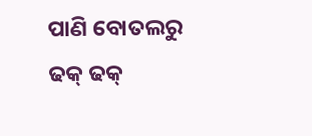ପାଣି ବୋତଲରୁ ଢକ୍ ଢକ୍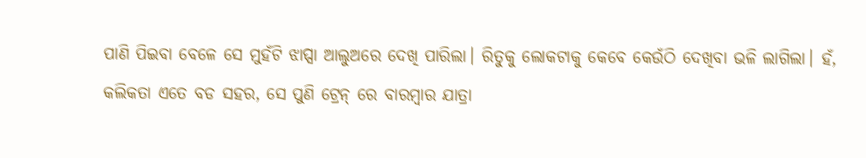ପାଣି ପିଇବା ବେଳେ ସେ ମୁହଁଟି ଝାପ୍ସା ଆଲୁଅରେ ଦେଖି ପାରିଲା। ରିତୁକୁ ଲୋକଟାକୁ କେବେ କେଉଁଠି ଦେଖିବା ଭଳି ଲାଗିଲା। ହଁ, କଲିକତା ଏତେ ବଡ ସହର, ସେ ପୁଣି ଟ୍ରେନ୍ ରେ ବାରମ୍ବାର ଯାତ୍ରା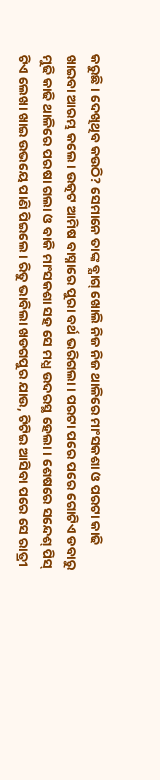କରୁଛି। ଦେଖିଥିବ କଉଠି? ସେମାନେ ତାଙ୍କ ବ୍ଯାଗ୍ ଖୋଲି ନିଜ ନିଜ ଥାଳିରେ ମାଂସକଶା ଓ ପରଟା କାଢି ଖାଇବା ଆରମ୍ଭ କଲେ। ଉତ୍କଟ ଆମିଷ ବାସ୍ନାରେ ପୁରା ବର୍ଥ ଭରିଗଲା। ପରଟା ପରେ ପରେ ଗୋଟିଏ ଡବାରୁ ମୁଢି କାଢି ଥାଳିରେ ପରଷା ଗଲା ଓ ବାକି ମାଂସକଶା ସହ ସେ ମଧ୍ଯ ଉଦରସ୍ଥ ହେଲା। ଶେଷରେ ସନ୍ଦେଶ୍ ପିସ୍ ଟିଏ ଲେଖା ଖାଇ ଉଭୟେ ପାଣି ପିଇଲେ। ରିତୁ ଭାବିଲା ଖଡଗପୁର ଯାଉ, ଟିଟିଇ ଆସିବା ପରେ ସେ ରାତ୍ରୀ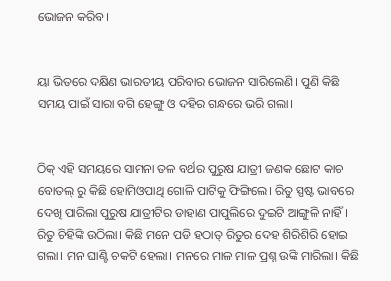ଭୋଜନ କରିବ।


ୟା ଭିତରେ ଦକ୍ଷିଣ ଭାରତୀୟ ପରିବାର ଭୋଜନ ସାରିଲେଣି। ପୁଣି କିଛି ସମୟ ପାଇଁ ସାରା ବଗି ହେଙ୍ଗୁ ଓ ଦହିର ଗନ୍ଧରେ ଭରି ଗଲା।


ଠିକ୍ ଏହି ସମୟରେ ସାମନା ତଳ ବର୍ଥର ପୁରୁଷ ଯାତ୍ରୀ ଜଣକ ଛୋଟ କାଚ ବୋତଲ୍ ରୁ କିଛି ହୋମିଓପାଥି ଗୋଳି ପାଟିକୁ ଫିଙ୍ଗିଲେ। ରିତୁ ସ୍ପଷ୍ଟ ଭାବରେ ଦେଖି ପାରିଲା ପୁରୁଷ ଯାତ୍ରୀଟିର ଡାହାଣ ପାପୁଲିରେ ଦୁଇଟି ଆଙ୍ଗୁଳି ନାହିଁ। ରିତୁ ଚିହିଙ୍କି ଉଠିଲା। କିଛି ମନେ ପଡି ହଠାତ୍ ରିତୁର ଦେହ ଶିରିଶିରି ହୋଇ ଗଲା। ମନ ଘାଣ୍ଟି ଚକଟି ହେଲା। ମନରେ ମାଳ ମାଳ ପ୍ରଶ୍ନ ଉଙ୍କି ମାରିଲା। କିଛି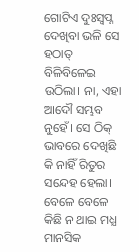ଗୋଟିଏ ଦୁଃସ୍ବପ୍ନ ଦେଖିବା ଭଳି ସେ ହଠାତ୍ ବିଳିବିଳେଇ ଉଠିଲା। ନା, ଏହା ଆଦୌ ସମ୍ଭବ ନୁହେଁ। ସେ ଠିକ୍ ଭାବରେ ଦେଖିଛି କି ନାହିଁ ରିତୁର ସନ୍ଦେହ ହେଲା। ବେଳେ ବେଳେ କିଛି ନ ଥାଇ ମଧ୍ଯ ମାନସିକ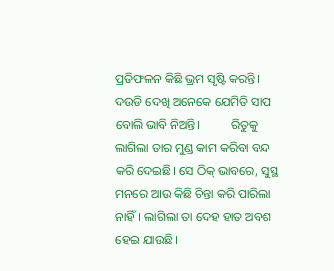ପ୍ରତିଫଳନ କିଛି ଭ୍ରମ ସୃଷ୍ଟି କରନ୍ତି। ଦଉଡି ଦେଖି ଅନେକେ ଯେମିତି ସାପ ବୋଲି ଭାବି ନିଅନ୍ତି।          ରିତୁକୁ ଲାଗିଲା ତାର ମୁଣ୍ଡ କାମ କରିବା ବନ୍ଦ କରି ଦେଇଛି। ସେ ଠିକ୍ ଭାବରେ, ସୁସ୍ଥ ମନରେ ଆଉ କିଛି ଚିନ୍ତା କରି ପାରିଲା ନାହିଁ। ଲାଗିଲା ତା ଦେହ ହାତ ଅବଶ ହେଇ ଯାଉଛି।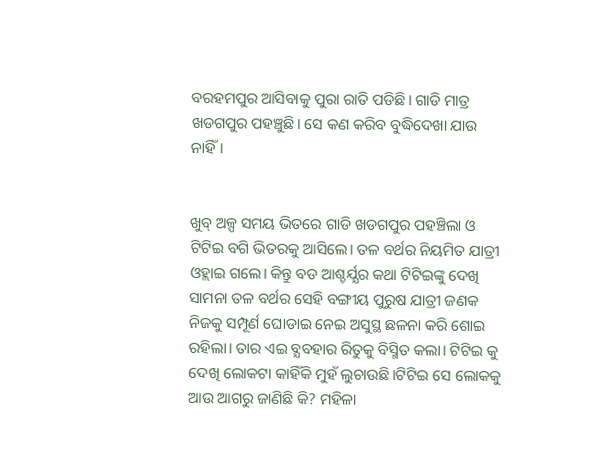ବରହମପୁର ଆସିବାକୁ ପୁରା ରାତି ପଡିଛି। ଗାଡି ମାତ୍ର ଖଡଗପୁର ପହଞ୍ଚୁଛି। ସେ କଣ କରିବ ବୁଦ୍ଧିଦେଖା ଯାଉ ନାହିଁ।


ଖୁବ୍ ଅଳ୍ପ ସମୟ ଭିତରେ ଗାଡି ଖଡଗପୁର ପହଞ୍ଚିଲା ଓ ଟିଟିଇ ବଗି ଭିତରକୁ ଆସିଲେ। ତଳ ବର୍ଥର ନିୟମିତ ଯାତ୍ରୀ ଓହ୍ଲାଇ ଗଲେ। କିନ୍ତୁ ବଡ ଆଶ୍ଚର୍ଯ୍ଯର କଥା ଟିଟିଇଙ୍କୁ ଦେଖି ସାମନା ତଳ ବର୍ଥର ସେହି ବଙ୍ଗୀୟ ପୁରୁଷ ଯାତ୍ରୀ ଜଣକ ନିଜକୁ ସମ୍ପୂର୍ଣ ଘୋଡାଇ ନେଇ ଅସୁସ୍ଥ ଛଳନା କରି ଶୋଇ ରହିଲା। ତାର ଏଇ ବ୍ଯବହାର ରିତୁକୁ ବିସ୍ମିତ କଲା। ଟିଟିଇ କୁ ଦେଖି ଲୋକଟା କାହିଁକି ମୁହଁ ଲୁଚାଉଛି।ଟିଟିଇ ସେ ଲୋକକୁ ଆଉ ଆଗରୁ ଜାଣିଛି କି? ମହିଳା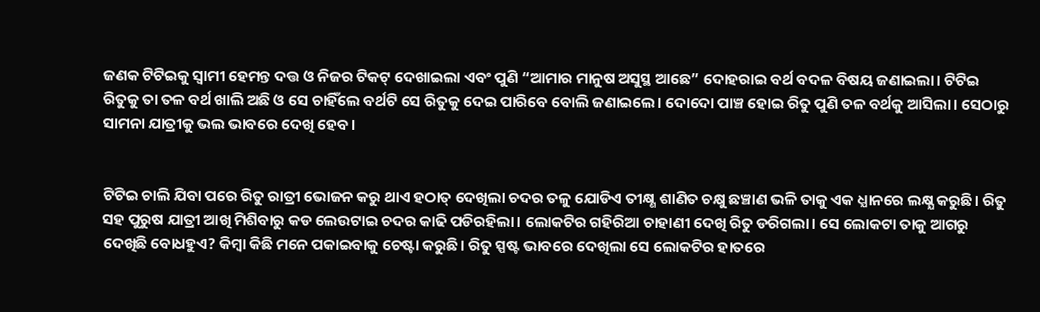ଜଣକ ଟିଟିଇକୁ ସ୍ବାମୀ ହେମନ୍ତ ଦତ୍ତ ଓ ନିଜର ଟିକଟ୍ ଦେଖାଇଲା ଏବଂ ପୁଣି “ଆମାର ମାନୁଷ ଅସୁସ୍ଥ ଆଛେ” ଦୋହରାଇ ବର୍ଥ ବଦଳ ବିଷୟ ଜଣାଇଲା। ଟିଟିଇ ରିତୁକୁ ତା ତଳ ବର୍ଥ ଖାଲି ଅଛି ଓ ସେ ଚାହିଁଲେ ବର୍ଥଟି ସେ ରିତୁକୁ ଦେଇ ପାରିବେ ବୋଲି ଜଣାଇଲେ। ଦୋଦୋ ପାଞ୍ଚ ହୋଇ ରିତୁ ପୁଣି ତଳ ବର୍ଥକୁ ଆସିଲା। ସେଠାରୁ ସାମନା ଯାତ୍ରୀକୁ ଭଲ ଭାବରେ ଦେଖି ହେବ।


ଟିଟିଇ ଚାଲି ଯିବା ପରେ ରିତୁ ରାତ୍ରୀ ଭୋଜନ କରୁ ଥାଏ ହଠାତ୍ ଦେଖିଲା ଚଦର ତଳୁ ଯୋଡିଏ ତୀକ୍ଷ୍ଣ ଶାଣିତ ଚକ୍ଷୁ ଛଞ୍ଚାଣ ଭଳି ତାକୁ ଏକ ଧ୍ଯାନରେ ଲକ୍ଷ୍ଯ କରୁଛି। ରିତୁ ସହ ପୁରୁଷ ଯାତ୍ରୀ ଆଖି ମିଶିବାରୁ କଡ ଲେଉଟାଇ ଚଦର କାଢି ପଡିରହିଲା। ଲୋକଟିର ଗହିରିଆ ଚାହାଣୀ ଦେଖି ରିତୁ ଡରିଗଲା। ସେ ଲୋକଟା ତାକୁ ଆଗରୁ ଦେଖିଛି ବୋଧହୁଏ? କିମ୍ବା କିଛି ମନେ ପକାଇବାକୁ ଚେଷ୍ଟା କରୁଛି। ରିତୁ ସ୍ପଷ୍ଟ ଭାବରେ ଦେଖିଲା ସେ ଲୋକଟିର ହାତରେ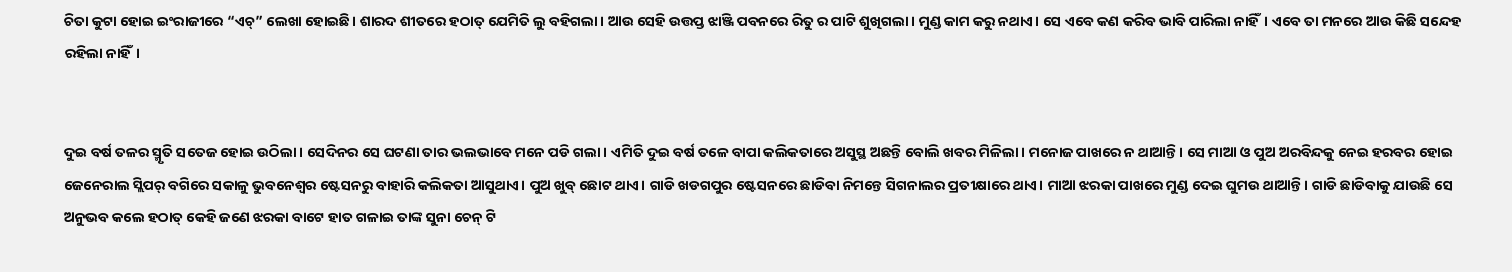ଚିତା କୁଟା ହୋଇ ଇଂରାଜୀରେ “ଏଚ୍” ଲେଖା ହୋଇଛି। ଶାରଦ ଶୀତରେ ହଠାତ୍ ଯେମିତି ଲୁ ବହିଗଲା। ଆଉ ସେହି ଉତ୍ତପ୍ତ ଝାଞ୍ଜି ପବନରେ ରିତୁ ର ପାଟି ଶୁଖିଗଲା। ମୁଣ୍ଡ କାମ କରୁ ନଥାଏ। ସେ ଏବେ କଣ କରିବ ଭାବି ପାରିଲା ନାହିଁ। ଏବେ ତା ମନରେ ଆଉ କିଛି ସନ୍ଦେହ ରହିଲା ନାହିଁ।


ଦୁଇ ବର୍ଷ ତଳର ସ୍ମୃତି ସତେଜ ହୋଇ ଉଠିଲା। ସେଦିନର ସେ ଘଟଣା ତାର ଭଲଭାବେ ମନେ ପଡି ଗଲା। ଏମିତି ଦୁଇ ବର୍ଷ ତଳେ ବାପା କଲିକତାରେ ଅସୁସ୍ଥ ଅଛନ୍ତି ବୋଲି ଖବର ମିଳିଲା। ମନୋଜ ପାଖରେ ନ ଥାଆନ୍ତି। ସେ ମାଆ ଓ ପୁଅ ଅରବିନ୍ଦକୁ ନେଇ ହରବର ହୋଇ ଜେନେରାଲ ସ୍ଲିପର୍ ବଗିରେ ସକାଳୁ ଭୁବନେଶ୍ବର ଷ୍ଟେସନରୁ ବାହାରି କଲିକତା ଆସୁଥାଏ। ପୁଅ ଖୁବ୍ ଛୋଟ ଥାଏ। ଗାଡି ଖଡଗପୁର ଷ୍ଟେସନରେ ଛାଡିବା ନିମନ୍ତେ ସିଗନାଲର ପ୍ରତୀକ୍ଷାରେ ଥାଏ। ମାଆ ଝରକା ପାଖରେ ମୁଣ୍ଡ ଦେଇ ଘୁମଉ ଥାଆନ୍ତି। ଗାଡି ଛାଡିବାକୁ ଯାଉଛି ସେ ଅନୁଭବ କଲେ ହଠାତ୍ କେହି ଜଣେ ଝରକା ବାଟେ ହାତ ଗଳାଇ ତାଙ୍କ ସୁନା ଚେନ୍ ଟି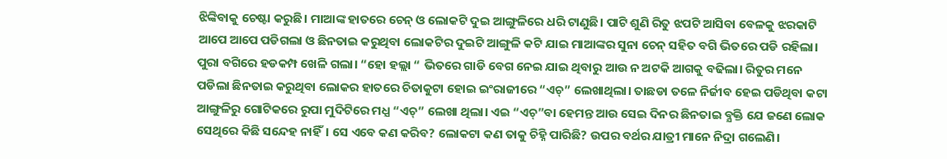ଝିଙ୍କିବାକୁ ଚେଷ୍ଟା କରୁଛି। ମାଆଙ୍କ ହାତରେ ଚେନ୍ ଓ ଲୋକଟି ଦୁଇ ଆଙ୍ଗୁଳିରେ ଧରି ଟାଣୁଛି। ପାଟି ଶୁଣି ରିତୁ ଝପଟି ଆସିବା ବେଳକୁ ଝରକାଟି ଆପେ ଆପେ ପଡିଗଲା ଓ ଛିନତାଇ କରୁଥିବା ଲୋକଟିର ଦୁଇଟି ଆଙ୍ଗୁଳି କଟି ଯାଇ ମାଆଙ୍କର ସୁନା ଚେନ୍ ସହିତ ବଗି ଭିତରେ ପଡି ରହିଲା। ପୁରା ବଗିରେ ହଡକମ୍ପ ଖେଳି ଗଲା। “ହୋ ହଲ୍ଲା “ ଭିତରେ ଗାଡି ବେଗ ନେଇ ଯାଇ ଥିବାରୁ ଆଉ ନ ଅଟକି ଆଗକୁ ବଢିଲା। ରିତୁର ମନେ ପଡିଲା ଛିନତାଇ କରୁଥିବା ଲୋକର ହାତରେ ଚିତାକୁଟା ହୋଇ ଇଂରାଜୀରେ “ଏଚ୍” ଲେଖାଥିଲା। ତାଛଡା ତଳେ ନିର୍ଜୀବ ହେଇ ପଡିଥିବା କଟା ଆଙ୍ଗୁଳିରୁ ଗୋଟିକରେ ରୁପା ମୁଦିଟିରେ ମଧ୍ଯ “ଏଚ୍” ଲେଖା ଥିଲା। ଏଇ “ଏଚ୍”ବା ହେମନ୍ତ ଆଉ ସେଇ ଦିନର ଛିନତାଇ ବ୍ଯକ୍ତି ଯେ ଜଣେ ଲୋକ ସେଥିରେ କିଛି ସନ୍ଦେହ ନାହିଁ। ସେ ଏବେ କଣ କରିବ? ଲୋକଟା କଣ ତାକୁ ଚିହ୍ନି ପାରିଛି? ଉପର ବର୍ଥର ଯାତ୍ରୀ ମାନେ ନିଦ୍ରା ଗଲେଣି।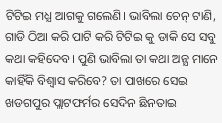ଟିଟିଇ ମଧ୍ଯ ଆଗକୁ ଗଲେଣି। ଭାବିଲା ଚେନ୍ ଟାଣି, ଗାଡି ଠିଆ କରି ପାଟି କରି ଟିଟିଇ କୁ ଡାକି ସେ ସବୁ କଥା କହିଦେବ। ପୁଣି ଭାବିଲା ତା କଥା ଅନ୍ଯ ମାନେ କାହିଁକି ବିଶ୍ବାସ କରିବେ? ତା ପାଖରେ ସେଇ ଖଡଗପୁର ପ୍ଲାଟଫର୍ମର ସେଦିନ ଛିନତାଇ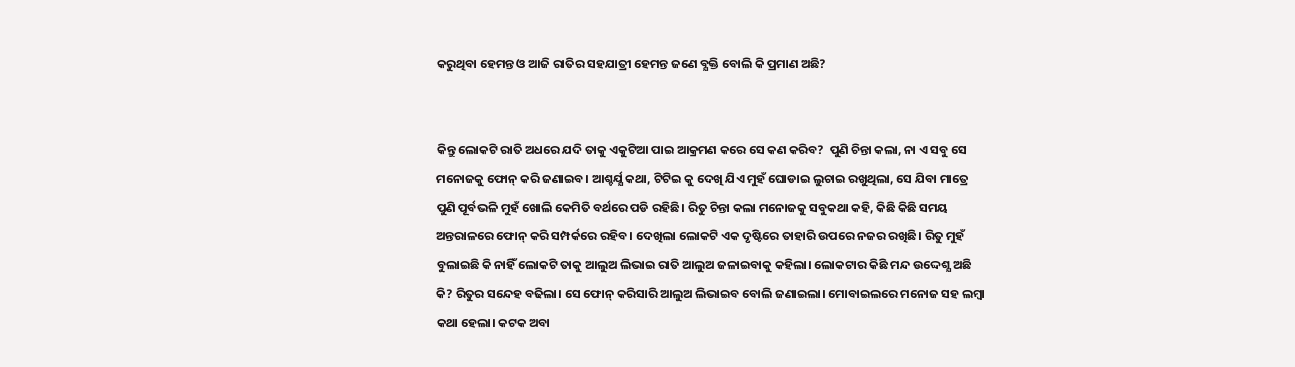କରୁଥିବା ହେମନ୍ତ ଓ ଆଜି ରାତିର ସହଯାତ୍ରୀ ହେମନ୍ତ ଜଣେ ବ୍ଯକ୍ତି ବୋଲି କି ପ୍ରମାଣ ଅଛି?


କିନ୍ତୁ ଲୋକଟି ରାତି ଅଧରେ ଯଦି ତାକୁ ଏକୁଟିଆ ପାଇ ଆକ୍ରମଣ କରେ ସେ କଣ କରିବ?  ପୁଣି ଚିନ୍ତା କଲା, ନା ଏ ସବୁ ସେ ମନୋଜକୁ ଫୋନ୍ କରି ଜଣାଇବ। ଆଶ୍ଚର୍ଯ୍ଯ କଥା, ଟିଟିଇ କୁ ଦେଖି ଯିଏ ମୁହଁ ଘୋଡାଇ ଲୁଚାଇ ରଖୁଥିଲା, ସେ ଯିବା ମାତ୍ରେ ପୁଣି ପୂର୍ବଭଳି ମୁହଁ ଖୋଲି କେମିତି ବର୍ଥରେ ପଡି ରହିଛି। ରିତୁ ଚିନ୍ତା କଲା ମନୋଜକୁ ସବୁକଥା କହି, କିଛି କିଛି ସମୟ ଅନ୍ତରାଳରେ ଫୋନ୍ କରି ସମ୍ପର୍କରେ ରହିବ। ଦେଖିଲା ଲୋକଟି ଏକ ଦୃଷ୍ଟିରେ ତାହାରି ଉପରେ ନଜର ରଖିଛି। ରିତୁ ମୁହଁ ବୁଲାଇଛି କି ନାହିଁ ଲୋକଟି ତାକୁ ଆଲୁଅ ଲିଭାଇ ରାତି ଆଲୁଅ ଜଳାଇବାକୁ କହିଲା। ଲୋକଟାର କିଛି ମନ୍ଦ ଉଦ୍ଦେଶ୍ଯ ଅଛି କି? ରିତୁର ସନ୍ଦେହ ବଢିଲା। ସେ ଫୋନ୍ କରିସାରି ଆଲୁଅ ଲିଭାଇବ ବୋଲି ଜଣାଇଲା। ମୋବାଇଲରେ ମନୋଜ ସହ ଲମ୍ବା କଥା ହେଲା। କଟକ ଅବା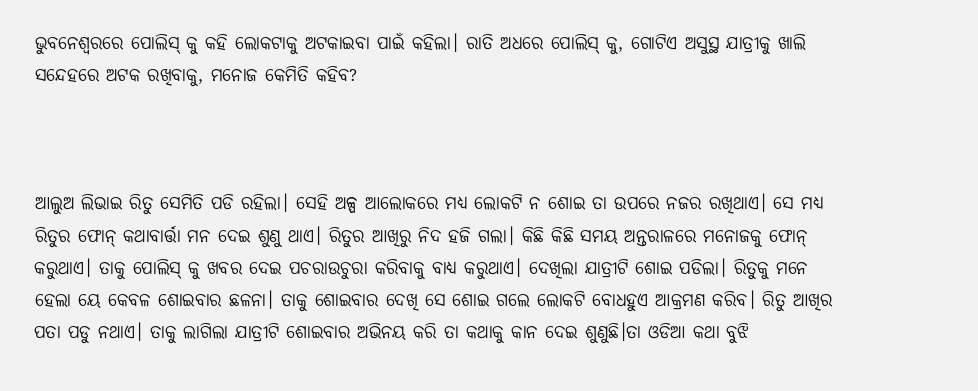ଭୁବନେଶ୍ବରରେ ପୋଲିସ୍ କୁ କହି ଲୋକଟାକୁ ଅଟକାଇବା ପାଇଁ କହିଲା। ରାତି ଅଧରେ ପୋଲିସ୍ କୁ, ଗୋଟିଏ ଅସୁସ୍ଥ ଯାତ୍ରୀକୁ ଖାଲି ସନ୍ଦେହରେ ଅଟକ ରଖିବାକୁ, ମନୋଜ କେମିତି କହିବ?



ଆଲୁଅ ଲିଭାଇ ରିତୁ ସେମିତି ପଡି ରହିଲା। ସେହି ଅଳ୍ପ ଆଲୋକରେ ମଧ୍ଯ ଲୋକଟି ନ ଶୋଇ ତା ଉପରେ ନଜର ରଖିଥାଏ। ସେ ମଧ୍ଯ ରିତୁର ଫୋନ୍ କଥାବାର୍ତ୍ତା ମନ ଦେଇ ଶୁଣୁ ଥାଏ। ରିତୁର ଆଖିରୁ ନିଦ ହଜି ଗଲା। କିଛି କିଛି ସମୟ ଅନ୍ତରାଳରେ ମନୋଜକୁ ଫୋନ୍ କରୁଥାଏ। ତାକୁ ପୋଲିସ୍ କୁ ଖବର ଦେଇ ପଚରାଉଚୁରା କରିବାକୁ ବାଧ୍ଯ କରୁଥାଏ। ଦେଖିଲା ଯାତ୍ରୀଟି ଶୋଇ ପଡିଲା। ରିତୁକୁ ମନେ ହେଲା ୟେ କେବଳ ଶୋଇବାର ଛଳନା। ତାକୁ ଶୋଇବାର ଦେଖି ସେ ଶୋଇ ଗଲେ ଲୋକଟି ବୋଧହୁଏ ଆକ୍ରମଣ କରିବ। ରିତୁ ଆଖିର ପତା ପଡୁ ନଥାଏ। ତାକୁ ଲାଗିଲା ଯାତ୍ରୀଟି ଶୋଇବାର ଅଭିନୟ କରି ତା କଥାକୁ କାନ ଦେଇ ଶୁଣୁଛି।ତା ଓଡିଆ କଥା ବୁଝି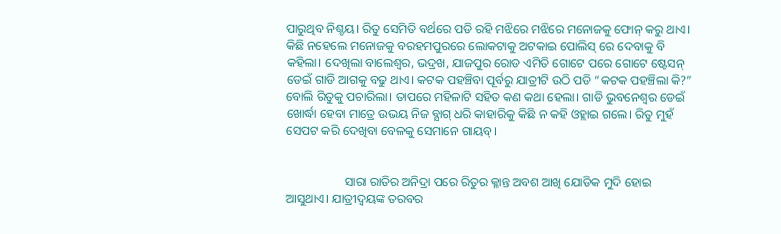ପାରୁଥିବ ନିଶ୍ଚୟ। ରିତୁ ସେମିତି ବର୍ଥରେ ପଡି ରହି ମଝିରେ ମଝିରେ ମନୋଜକୁ ଫୋନ୍ କରୁ ଥାଏ। କିଛି ନହେଲେ ମନୋଜକୁ ବରହମପୁରରେ ଲୋକଟାକୁ ଅଟକାଇ ପୋଲିସ୍ ରେ ଦେବାକୁ ବି କହିଲା। ଦେଖିଲା ବାଲେଶ୍ବର, ଭଦ୍ରଖ, ଯାଜପୁର ରୋଡ ଏମିତି ଗୋଟେ ପରେ ଗୋଟେ ଷ୍ଟେସନ୍ ଡେଇଁ ଗାଡି ଆଗକୁ ବଢୁ ଥାଏ। କଟକ ପହଞ୍ଚିବା ପୂର୍ବରୁ ଯାତ୍ରୀଟି ଉଠି ପଡି “କଟକ ପହଞ୍ଚିଲା କି?” ବୋଲି ରିତୁକୁ ପଚାରିଲା। ତାପରେ ମହିଳାଟି ସହିତ କଣ କଥା ହେଲା। ଗାଡି ଭୁବନେଶ୍ବର ଡେଇଁ ଖୋର୍ଦ୍ଧା ହେବା ମାତ୍ରେ ଉଭୟ ନିଜ ବ୍ଯାଗ୍ ଧରି କାହାରିକୁ କିଛି ନ କହି ଓହ୍ଲାଇ ଗଲେ। ରିତୁ ମୁହଁ ସେପଟ କରି ଦେଖିବା ବେଳକୁ ସେମାନେ ଗାୟବ୍।


                   ସାରା ରାତିର ଅନିଦ୍ରା ପରେ ରିତୁର କ୍ଳାନ୍ତ ଅବଶ ଆଖି ଯୋଡିକ ମୁଦି ହୋଇ ଆସୁଥାଏ। ଯାତ୍ରୀଦ୍ବୟଙ୍କ ତରବର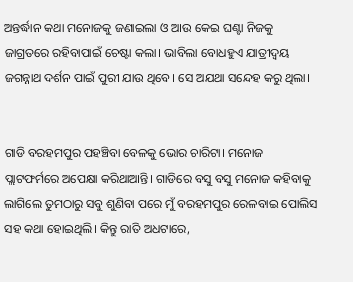ଅନ୍ତର୍ଦ୍ଧାନ କଥା ମନୋଜକୁ ଜଣାଇଲା ଓ ଆଉ କେଇ ଘଣ୍ଟା ନିଜକୁ ଜାଗ୍ରତରେ ରହିବାପାଇଁ ଚେଷ୍ଟା କଲା। ଭାବିଲା ବୋଧହୁଏ ଯାତ୍ରୀଦ୍ବୟ ଜଗନ୍ନାଥ ଦର୍ଶନ ପାଇଁ ପୁରୀ ଯାଉ ଥିବେ। ସେ ଅଯଥା ସନ୍ଦେହ କରୁ ଥିଲା।


ଗାଡି ବରହମପୁର ପହଞ୍ଚିବା ବେଳକୁ ଭୋର ଚାରିଟା। ମନୋଜ ପ୍ଲାଟଫର୍ମରେ ଅପେକ୍ଷା କରିଥାଆନ୍ତି। ଗାଡିରେ ବସୁ ବସୁ ମନୋଜ କହିବାକୁ ଲାଗିଲେ ତୁମଠାରୁ ସବୁ ଶୁଣିବା ପରେ ମୁଁ ବରହମପୁର ରେଳବାଇ ପୋଲିସ ସହ କଥା ହୋଇଥିଲି। କିନ୍ତୁ ରାତି ଅଧଟାରେ,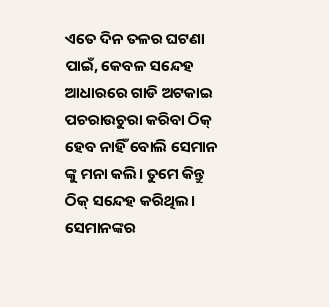ଏତେ ଦିନ ତଳର ଘଟଣା ପାଇଁ, କେବଳ ସନ୍ଦେହ ଆଧାରରେ ଗାଡି ଅଟକାଇ ପଚରାଉଚୁରା କରିବା ଠିକ୍ ହେବ ନାହିଁ ବୋଲି ସେମାନ ଙ୍କୁ ମନା କଲି। ତୁମେ କିନ୍ତୁ ଠିକ୍ ସନ୍ଦେହ କରିଥିଲ। ସେମାନଙ୍କର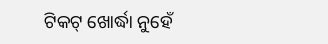ଟିକଟ୍ ଖୋର୍ଦ୍ଧା ନୁହେଁ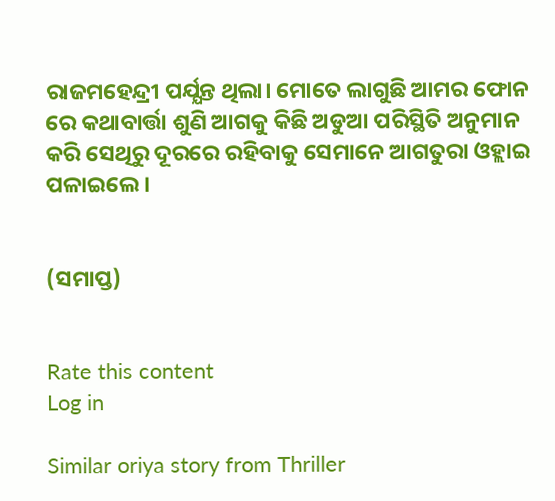ରାଜମହେନ୍ଦ୍ରୀ ପର୍ଯ୍ଯନ୍ତ ଥିଲା। ମୋତେ ଲାଗୁଛି ଆମର ଫୋନ ରେ କଥାବାର୍ତ୍ତା ଶୁଣି ଆଗକୁ କିଛି ଅଡୁଆ ପରିସ୍ଥିତି ଅନୁମାନ କରି ସେଥିରୁ ଦୂରରେ ରହିବାକୁ ସେମାନେ ଆଗତୁରା ଓହ୍ଲାଇ ପଳାଇଲେ।


(ସମାପ୍ତ)


Rate this content
Log in

Similar oriya story from Thriller